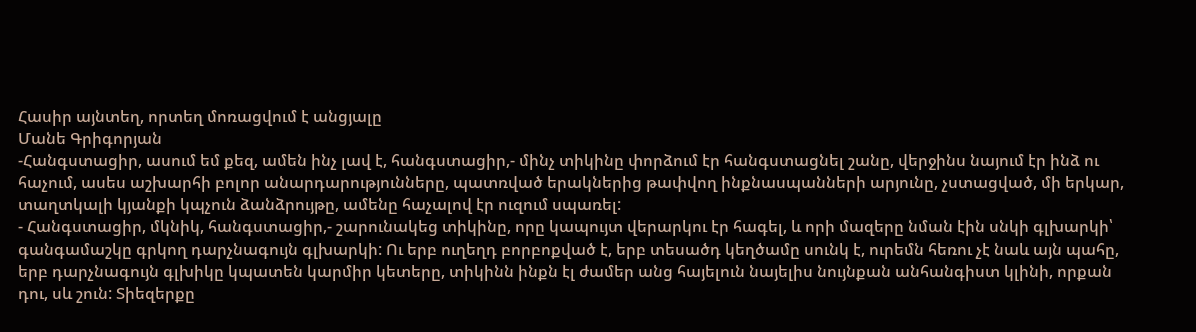Հասիր այնտեղ, որտեղ մոռացվում է անցյալը
Մանե Գրիգորյան
-Հանգստացիր, ասում եմ քեզ, ամեն ինչ լավ է, հանգստացիր,- մինչ տիկինը փորձում էր հանգստացնել շանը, վերջինս նայում էր ինձ ու հաչում, ասես աշխարհի բոլոր անարդարությունները, պատռված երակներից թափվող ինքնասպանների արյունը, չստացված, մի երկար, տաղտկալի կյանքի կպչուն ձանձրույթը, ամենը հաչալով էր ուզում սպառել:
- Հանգստացիր, մկնիկ, հանգստացիր,- շարունակեց տիկինը, որը կապույտ վերարկու էր հագել, և որի մազերը նման էին սնկի գլխարկի՝ գանգամաշկը գրկող դարչնագույն գլխարկի: Ու երբ ուղեղդ բորբոքված է, երբ տեսածդ կեղծամը սունկ է, ուրեմն հեռու չէ նաև այն պահը, երբ դարչնագույն գլխիկը կպատեն կարմիր կետերը, տիկինն ինքն էլ ժամեր անց հայելուն նայելիս նույնքան անհանգիստ կլինի, որքան դու, սև շուն: Տիեզերքը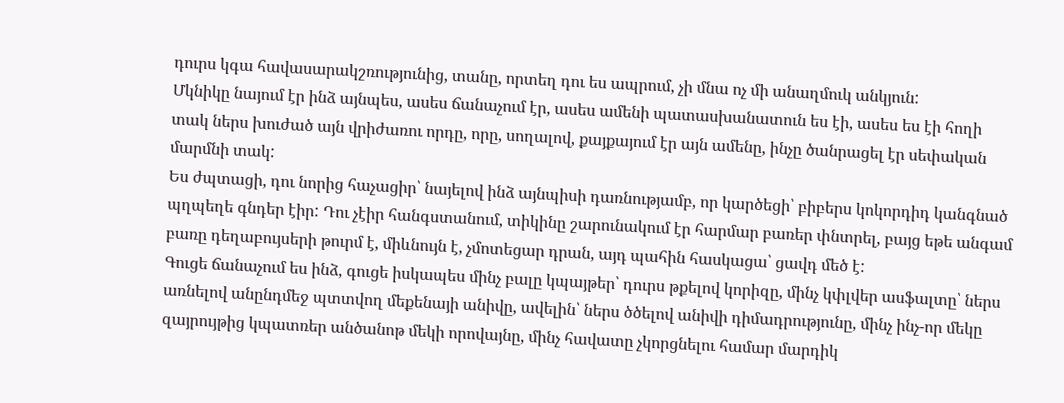դուրս կգա հավասարակշռությունից, տանը, որտեղ դու ես ապրում, չի մնա ոչ մի անաղմուկ անկյուն:
Մկնիկը նայում էր ինձ այնպես, ասես ճանաչում էր, ասես ամենի պատասխանատուն ես էի, ասես ես էի հողի տակ ներս խուժած այն վրիժառու որդը, որը, սողալով, քայքայում էր այն ամենը, ինչը ծանրացել էր սեփական մարմնի տակ:
Ես ժպտացի, դու նորից հաչացիր՝ նայելով ինձ այնպիսի դառնությամբ, որ կարծեցի՝ բիբերս կոկորդիդ կանգնած պղպեղե գնդեր էիր: Դու չէիր հանգստանում, տիկինը շարունակում էր հարմար բառեր փնտրել, բայց եթե անգամ բառը դեղաբույսերի թուրմ է, միևնույն է, չմոտեցար դրան, այդ պահին հասկացա՝ ցավդ մեծ է:
Գուցե ճանաչում ես ինձ, գուցե իսկապես մինչ բալը կպայթեր՝ դուրս թքելով կորիզը, մինչ կփլվեր ասֆալտը՝ ներս առնելով անընդմեջ պտտվող մեքենայի անիվը, ավելին՝ ներս ծծելով անիվի դիմադրությունը, մինչ ինչ-որ մեկը զայրույթից կպատռեր անծանոթ մեկի որովայնը, մինչ հավատը չկորցնելու համար մարդիկ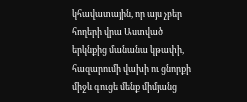կհավատային, որ այս չբեր հողերի վրա Աստված երկնքից մանանա կթափի, հազարումի վախի ու ցնորքի միջև գուցե մենք միմյանց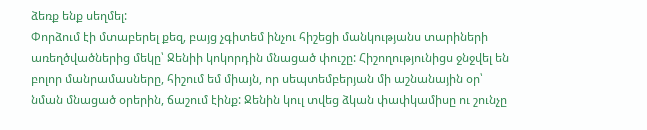ձեռք ենք սեղմել:
Փորձում էի մտաբերել քեզ, բայց չգիտեմ ինչու հիշեցի մանկությանս տարիների առեղծվածներից մեկը՝ Ջենիի կոկորդին մնացած փուշը: Հիշողությունիցս ջնջվել են բոլոր մանրամասները, հիշում եմ միայն, որ սեպտեմբերյան մի աշնանային օր՝ նման մնացած օրերին, ճաշում էինք: Ջենին կուլ տվեց ձկան փափկամիսը ու շունչը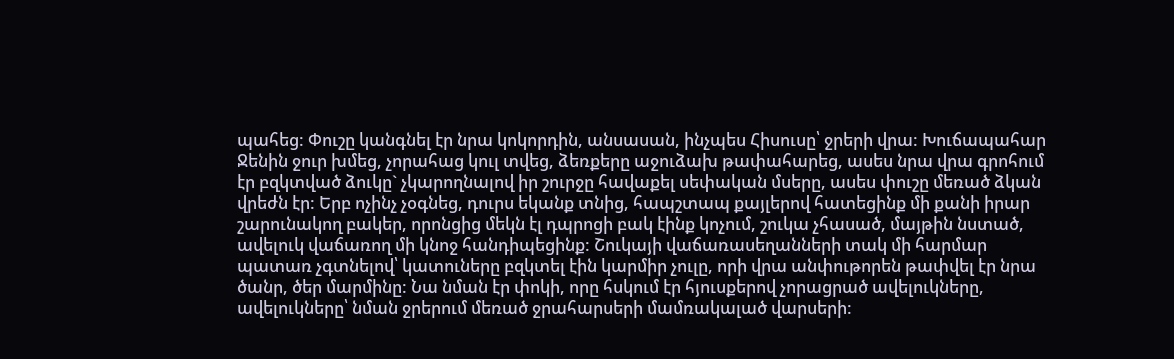պահեց: Փուշը կանգնել էր նրա կոկորդին, անսասան, ինչպես Հիսուսը՝ ջրերի վրա: Խուճապահար Ջենին ջուր խմեց, չորահաց կուլ տվեց, ձեռքերը աջուձախ թափահարեց, ասես նրա վրա գրոհում էր բզկտված ձուկը` չկարողնալով իր շուրջը հավաքել սեփական մսերը, ասես փուշը մեռած ձկան վրեժն էր: Երբ ոչինչ չօգնեց, դուրս եկանք տնից, հապշտապ քայլերով հատեցինք մի քանի իրար շարունակող բակեր, որոնցից մեկն էլ դպրոցի բակ էինք կոչում, շուկա չհասած, մայթին նստած, ավելուկ վաճառող մի կնոջ հանդիպեցինք: Շուկայի վաճառասեղանների տակ մի հարմար պատառ չգտնելով՝ կատուները բզկտել էին կարմիր չուլը, որի վրա անփութորեն թափվել էր նրա ծանր, ծեր մարմինը: Նա նման էր փոկի, որը հսկում էր հյուսքերով չորացրած ավելուկները, ավելուկները՝ նման ջրերում մեռած ջրահարսերի մամռակալած վարսերի: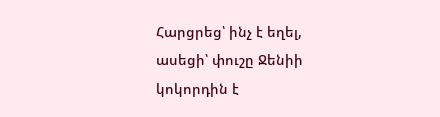Հարցրեց՝ ինչ է եղել, ասեցի՝ փուշը Ջենիի կոկորդին է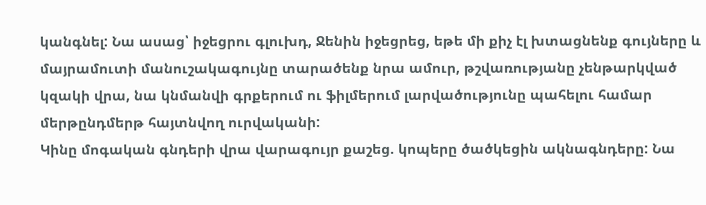կանգնել: Նա ասաց՝ իջեցրու գլուխդ, Ջենին իջեցրեց, եթե մի քիչ էլ խտացնենք գույները և մայրամուտի մանուշակագույնը տարածենք նրա ամուր, թշվառությանը չենթարկված կզակի վրա, նա կնմանվի գրքերում ու ֆիլմերում լարվածությունը պահելու համար մերթընդմերթ հայտնվող ուրվականի:
Կինը մոգական գնդերի վրա վարագույր քաշեց. կոպերը ծածկեցին ակնագնդերը: Նա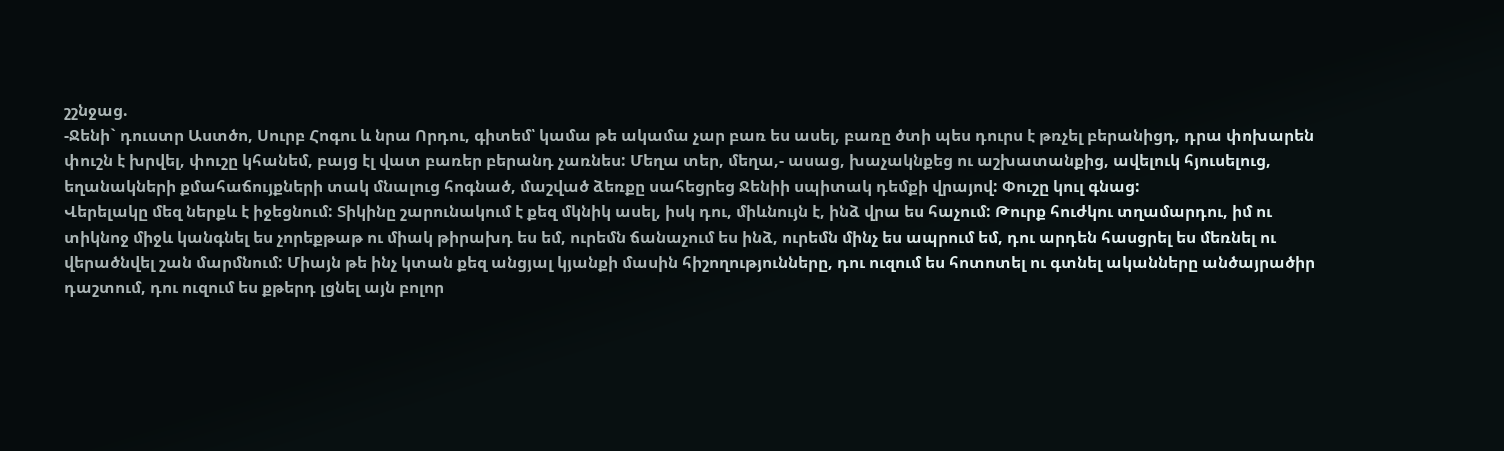շշնջաց.
-Ջենի` դուստր Աստծո, Սուրբ Հոգու և նրա Որդու, գիտեմ՝ կամա թե ակամա չար բառ ես ասել, բառը ծտի պես դուրս է թռչել բերանիցդ, դրա փոխարեն փուշն է խրվել, փուշը կհանեմ, բայց էլ վատ բառեր բերանդ չառնես: Մեղա տեր, մեղա,- ասաց, խաչակնքեց ու աշխատանքից, ավելուկ հյուսելուց, եղանակների քմահաճույքների տակ մնալուց հոգնած, մաշված ձեռքը սահեցրեց Ջենիի սպիտակ դեմքի վրայով: Փուշը կուլ գնաց:
Վերելակը մեզ ներքև է իջեցնում: Տիկինը շարունակում է քեզ մկնիկ ասել, իսկ դու, միևնույն է, ինձ վրա ես հաչում: Թուրք հուժկու տղամարդու, իմ ու տիկնոջ միջև կանգնել ես չորեքթաթ ու միակ թիրախդ ես եմ, ուրեմն ճանաչում ես ինձ, ուրեմն մինչ ես ապրում եմ, դու արդեն հասցրել ես մեռնել ու վերածնվել շան մարմնում: Միայն թե ինչ կտան քեզ անցյալ կյանքի մասին հիշողությունները, դու ուզում ես հոտոտել ու գտնել ականները անծայրածիր դաշտում, դու ուզում ես քթերդ լցնել այն բոլոր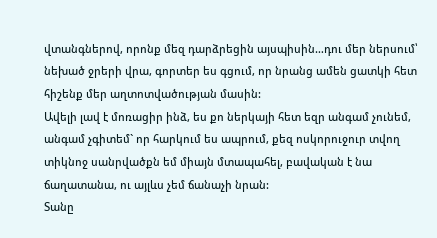վտանգներով, որոնք մեզ դարձրեցին այսպիսին…դու մեր ներսում՝ նեխած ջրերի վրա, գորտեր ես գցում, որ նրանց ամեն ցատկի հետ հիշենք մեր աղտոտվածության մասին:
Ավելի լավ է մոռացիր ինձ, ես քո ներկայի հետ եզր անգամ չունեմ, անգամ չգիտեմ` որ հարկում ես ապրում, քեզ ոսկորուջուր տվող տիկնոջ սանրվածքն եմ միայն մտապահել, բավական է նա ճաղատանա, ու այլևս չեմ ճանաչի նրան:
Տանը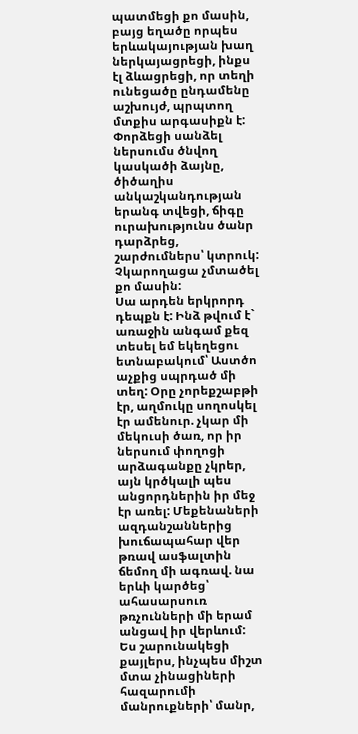պատմեցի քո մասին, բայց եղածը որպես երևակայության խաղ ներկայացրեցի, ինքս էլ ձևացրեցի, որ տեղի ունեցածը ընդամենը աշխույժ, պրպտող մտքիս արգասիքն է: Փորձեցի սանձել ներսումս ծնվող կասկածի ձայնը, ծիծաղիս անկաշկանդության երանգ տվեցի, ճիգը ուրախությունս ծանր դարձրեց, շարժումներս՝ կտրուկ: Չկարողացա չմտածել քո մասին:
Սա արդեն երկրորդ դեպքն է: Ինձ թվում է` առաջին անգամ քեզ տեսել եմ եկեղեցու ետնաբակում՝ Աստծո աչքից սպրդած մի տեղ: Օրը չորեքշաբթի էր, աղմուկը սողոսկել էր ամենուր. չկար մի մեկուսի ծառ, որ իր ներսում փողոցի արձագանքը չկրեր, այն կրծկալի պես անցորդներին իր մեջ էր առել: Մեքենաների ազդանշաններից խուճապահար վեր թռավ ասֆալտին ճեմող մի ագռավ. նա երևի կարծեց՝ ահասարսուռ թռչունների մի երամ անցավ իր վերևում:
Ես շարունակեցի քայլերս, ինչպես միշտ մտա չինացիների հազարումի մանրուքների՝ մանր,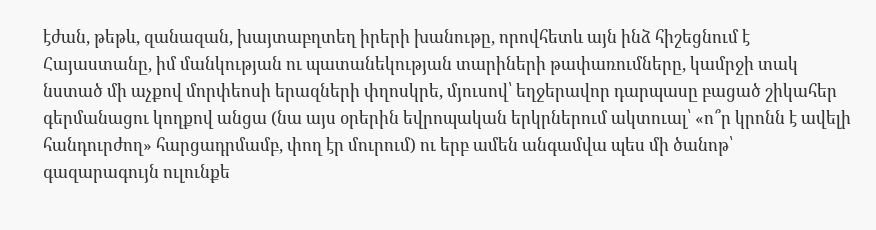էժան, թեթև, զանազան, խայտաբղտեղ իրերի խանութը, որովհետև այն ինձ հիշեցնում է Հայաստանը, իմ մանկության ու պատանեկության տարիների թափառումները, կամրջի տակ նստած մի աչքով մորփեոսի երազների փղոսկրե, մյուսով՝ եղջերավոր դարպասը բացած շիկահեր գերմանացու կողքով անցա (նա այս օրերին եվրոպական երկրներում ակտուալ՝ «ո՞ր կրոնն է ավելի հանդուրժող» հարցադրմամբ, փող էր մուրում) ու երբ ամեն անգամվա պես մի ծանոթ՝ գազարագույն ուլունքե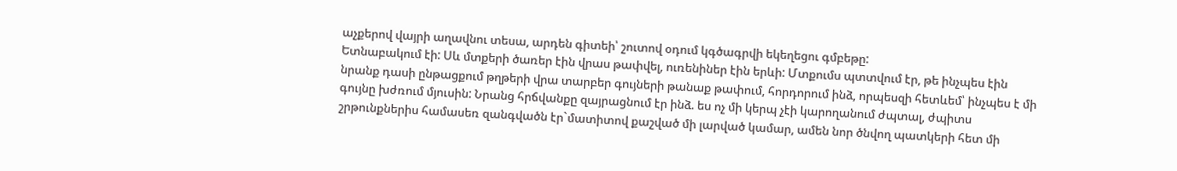աչքերով վայրի աղավնու տեսա, արդեն գիտեի՝ շուտով օդում կգծագրվի եկեղեցու գմբեթը:
Ետնաբակում էի: Սև մտքերի ծառեր էին վրաս թափվել, ուռենիներ էին երևի: Մտքումս պտտվում էր, թե ինչպես էին նրանք դասի ընթացքում թղթերի վրա տարբեր գույների թանաք թափում, հորդորում ինձ, որպեսզի հետևեմ՝ ինչպես է մի գույնը խժռում մյուսին: Նրանց հրճվանքը զայրացնում էր ինձ. ես ոչ մի կերպ չէի կարողանում ժպտալ, ժպիտս շրթունքներիս համասեռ զանգվածն էր`մատիտով քաշված մի լարված կամար, ամեն նոր ծնվող պատկերի հետ մի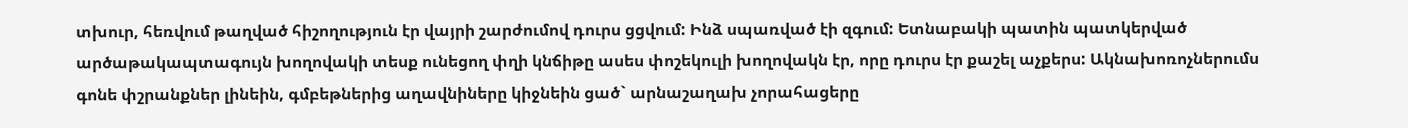տխուր, հեռվում թաղված հիշողություն էր վայրի շարժումով դուրս ցցվում: Ինձ սպառված էի զգում: Ետնաբակի պատին պատկերված արծաթակապտագույն խողովակի տեսք ունեցող փղի կնճիթը ասես փոշեկուլի խողովակն էր, որը դուրս էր քաշել աչքերս: Ակնախոռոչներումս գոնե փշրանքներ լինեին, գմբեթներից աղավնիները կիջնեին ցած` արնաշաղախ չորահացերը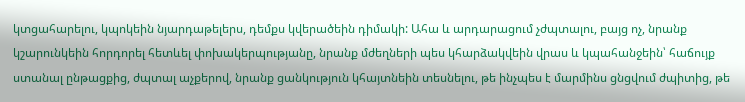կտցահարելու, կպոկեին նյարդաթելերս, դեմքս կվերածեին դիմակի: Ահա և արդարացում չժպտալու, բայց ոչ, նրանք կշարունկեին հորդորել հետևել փոխակերպությանը, նրանք մժեղների պես կհարձակվեին վրաս և կպահանջեին՝ հաճույք ստանալ ընթացքից, ժպտալ աչքերով, նրանք ցանկություն կհայտնեին տեսնելու, թե ինչպես է մարմինս ցնցվում ժպիտից, թե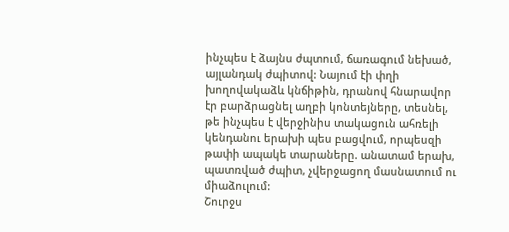ինչպես է ձայնս ժպտում, ճառագում նեխած, այլանդակ ժպիտով: Նայում էի փղի խողովակաձև կնճիթին, դրանով հնարավոր էր բարձրացնել աղբի կոնտեյները, տեսնել, թե ինչպես է վերջինիս տակացուն ահռելի կենդանու երախի պես բացվում, որպեսզի թափի ապակե տարաները. անատամ երախ, պատռված ժպիտ, չվերջացող մասնատում ու միաձուլում:
Շուրջս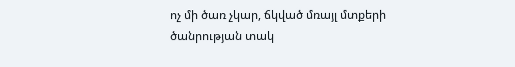ոչ մի ծառ չկար, ճկված մռայլ մտքերի ծանրության տակ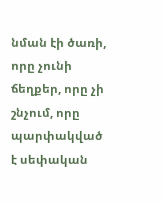նման էի ծառի, որը չունի ճեղքեր, որը չի շնչում, որը պարփակված է սեփական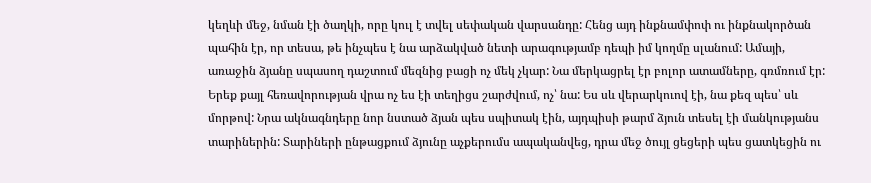կեղևի մեջ, նման էի ծաղկի, որը կուլ է տվել սեփական վարսանդը: Հենց այդ ինքնամփոփ ու ինքնակործան պահին էր, որ տեսա, թե ինչպես է նա արձակված նետի արագությամբ դեպի իմ կողմը սլանում: Ամայի, առաջին ձյանը սպասող դաշտում մեզնից բացի ոչ մեկ չկար: Նա մերկացրել էր բոլոր ատամները, գռմռում էր: Երեք քայլ հեռավորության վրա ոչ ես էի տեղիցս շարժվում, ոչ՝ նա: Ես սև վերարկուով էի, նա քեզ պես՝ սև մորթով: Նրա ակնագնդերը նոր նստած ձյան պես սպիտակ էին, այդպիսի թարմ ձյուն տեսել էի մանկությանս տարիներին: Տարիների ընթացքում ձյունը աչքերումս ապականվեց, դրա մեջ ծույլ ցեցերի պես ցատկեցին ու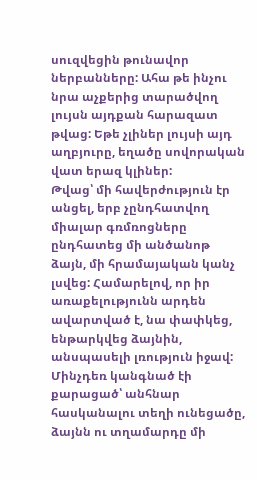սուզվեցին թունավոր ներբանները: Ահա թե ինչու նրա աչքերից տարածվող լույսն այդքան հարազատ թվաց: Եթե չլիներ լույսի այդ աղբյուրը, եղածը սովորական վատ երազ կլիներ:
Թվաց՝ մի հավերժություն էր անցել, երբ չընդհատվող միալար գռմռոցները ընդհատեց մի անծանոթ ձայն, մի հրամայական կանչ լսվեց: Համարելով, որ իր առաքելությունն արդեն ավարտված է, նա փափկեց, ենթարկվեց ձայնին, անսպասելի լռություն իջավ: Մինչդեռ կանգնած էի քարացած՝ անհնար հասկանալու տեղի ունեցածը, ձայնն ու տղամարդը մի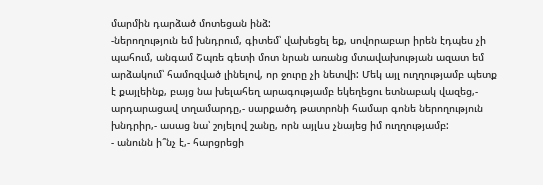մարմին դարձած մոտեցան ինձ:
-ներողություն եմ խնդրում, գիտեմ՝ վախեցել եք, սովորաբար իրեն էդպես չի պահում, անգամ Շպռե գետի մոտ նրան առանց մտավախության ազատ եմ արձակում՝ համոզված լինելով, որ ջուրը չի նետվի: Մեկ այլ ուղղությամբ պետք է քայլեինք, բայց նա խելահեղ արագությամբ եկեղեցու ետնաբակ վազեց,- արդարացավ տղամարդը,- սարքածդ թատրոնի համար գոնե ներողություն խնդրիր,- ասաց նա՝ շոյելով շանը, որն այլևս չնայեց իմ ուղղությամբ:
- անունն ի՞նչ է,- հարցրեցի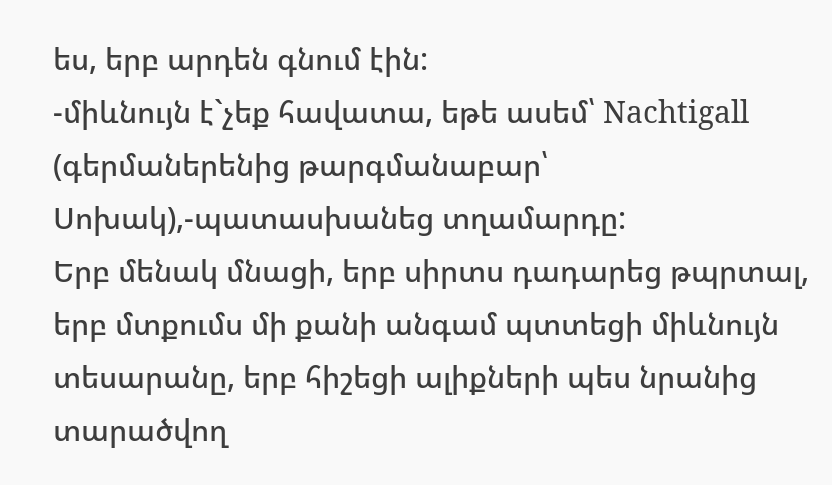ես, երբ արդեն գնում էին:
-միևնույն է`չեք հավատա, եթե ասեմ՝ Nachtigall (գերմաներենից թարգմանաբար՝ Սոխակ),-պատասխանեց տղամարդը:
Երբ մենակ մնացի, երբ սիրտս դադարեց թպրտալ, երբ մտքումս մի քանի անգամ պտտեցի միևնույն տեսարանը, երբ հիշեցի ալիքների պես նրանից տարածվող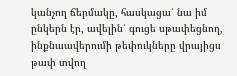կանչող ճերմակը, հասկացա՝ նա իմ ընկերն էր, ավելին՝ գուցե սթափեցնող, ինքնաավերումի թեփուկները վրայիցս թափ տվող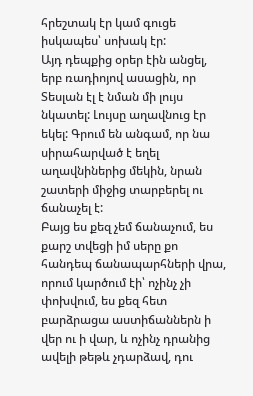հրեշտակ էր կամ գուցե իսկապես՝ սոխակ էր:
Այդ դեպքից օրեր էին անցել, երբ ռադիոյով ասացին, որ Տեսլան էլ է նման մի լույս նկատել: Լույսը աղավնուց էր եկել: Գրում են անգամ, որ նա սիրահարված է եղել աղավնիներից մեկին, նրան շատերի միջից տարբերել ու ճանաչել է:
Բայց ես քեզ չեմ ճանաչում, ես քարշ տվեցի իմ սերը քո հանդեպ ճանապարհների վրա, որում կարծում էի՝ ոչինչ չի փոխվում, ես քեզ հետ բարձրացա աստիճաններն ի վեր ու ի վար, և ոչինչ դրանից ավելի թեթև չդարձավ, դու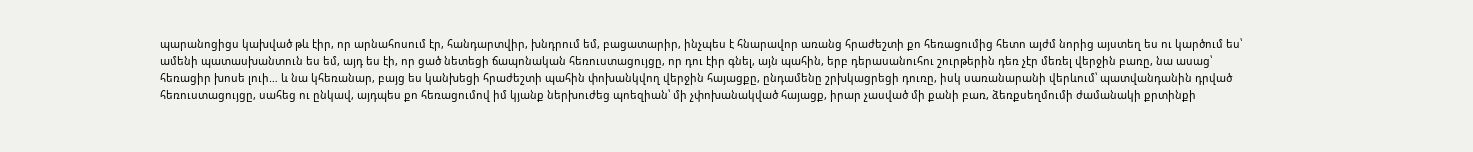պարանոցիցս կախված թև էիր, որ արնահոսում էր, հանդարտվիր, խնդրում եմ, բացատարիր, ինչպես է հնարավոր առանց հրաժեշտի քո հեռացումից հետո այժմ նորից այստեղ ես ու կարծում ես՝ ամենի պատասխանտուն ես եմ, այդ ես էի, որ ցած նետեցի ճապոնական հեռուստացույցը, որ դու էիր գնել, այն պահին, երբ դերասանուհու շուրթերին դեռ չէր մեռել վերջին բառը, նա ասաց՝ հեռացիր խոսե լուի… և նա կհեռանար, բայց ես կանխեցի հրաժեշտի պահին փոխանկվող վերջին հայացքը, ընդամենը շրխկացրեցի դուռը, իսկ սառանարանի վերևում՝ պատվանդանին դրված հեռուստացույցը, սահեց ու ընկավ, այդպես քո հեռացումով իմ կյանք ներխուժեց պոեզիան՝ մի չփոխանակված հայացք, իրար չասված մի քանի բառ, ձեռքսեղմումի ժամանակի քրտինքի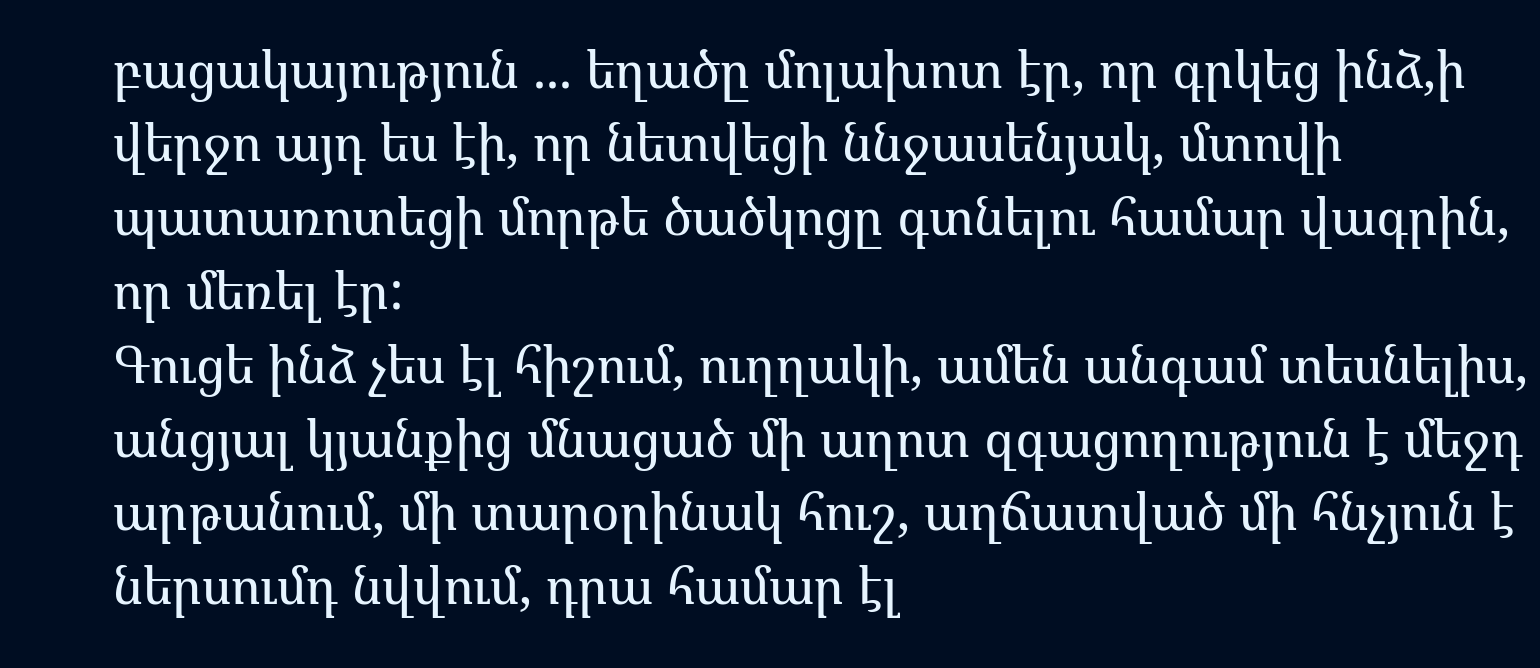բացակայություն ... եղածը մոլախոտ էր, որ գրկեց ինձ,ի վերջո այդ ես էի, որ նետվեցի ննջասենյակ, մտովի պատառոտեցի մորթե ծածկոցը գտնելու համար վագրին, որ մեռել էր:
Գուցե ինձ չես էլ հիշում, ուղղակի, ամեն անգամ տեսնելիս, անցյալ կյանքից մնացած մի աղոտ զգացողություն է մեջդ արթանում, մի տարօրինակ հուշ, աղճատված մի հնչյուն է ներսումդ նվվում, դրա համար էլ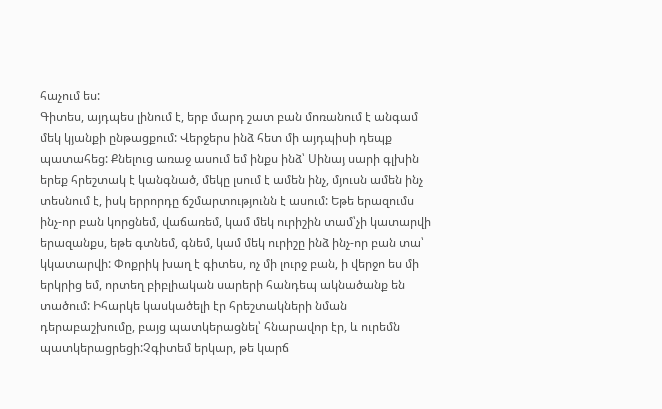հաչում ես:
Գիտես, այդպես լինում է, երբ մարդ շատ բան մոռանում է անգամ մեկ կյանքի ընթացքում: Վերջերս ինձ հետ մի այդպիսի դեպք պատահեց: Քնելուց առաջ ասում եմ ինքս ինձ՝ Սինայ սարի գլխին երեք հրեշտակ է կանգնած, մեկը լսում է ամեն ինչ, մյուսն ամեն ինչ տեսնում է, իսկ երրորդը ճշմարտությունն է ասում: Եթե երազումս ինչ-որ բան կորցնեմ, վաճառեմ, կամ մեկ ուրիշին տամ՝չի կատարվի երազանքս, եթե գտնեմ, գնեմ, կամ մեկ ուրիշը ինձ ինչ-որ բան տա՝ կկատարվի: Փոքրիկ խաղ է գիտես, ոչ մի լուրջ բան, ի վերջո ես մի երկրից եմ, որտեղ բիբլիական սարերի հանդեպ ակնածանք են տածում: Իհարկե կասկածելի էր հրեշտակների նման դերաբաշխումը, բայց պատկերացնել՝ հնարավոր էր, և ուրեմն պատկերացրեցի:Չգիտեմ երկար, թե կարճ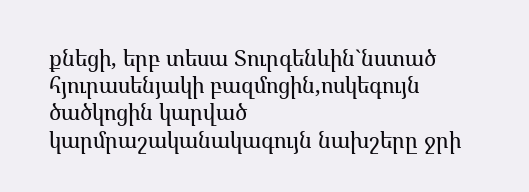քնեցի, երբ տեսա Տուրգենևին`նստած հյուրասենյակի բազմոցին,ոսկեգույն ծածկոցին կարված կարմրաշականակագույն նախշերը ջրի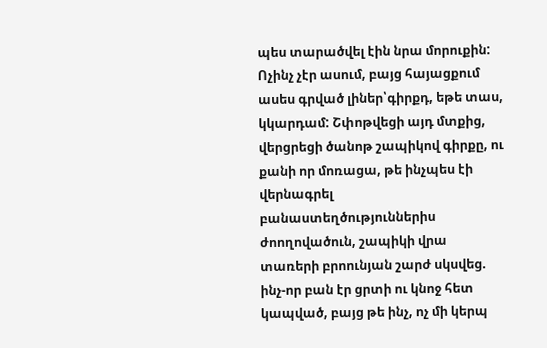պես տարածվել էին նրա մորուքին: Ոչինչ չէր ասում, բայց հայացքում ասես գրված լիներ՝գիրքդ, եթե տաս, կկարդամ: Շփոթվեցի այդ մտքից, վերցրեցի ծանոթ շապիկով գիրքը, ու քանի որ մոռացա, թե ինչպես էի վերնագրել բանաստեղծություններիս ժոողովածուն, շապիկի վրա տառերի բրոունյան շարժ սկսվեց. ինչ-որ բան էր ցրտի ու կնոջ հետ կապված, բայց թե ինչ, ոչ մի կերպ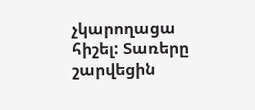չկարողացա հիշել: Տառերը շարվեցին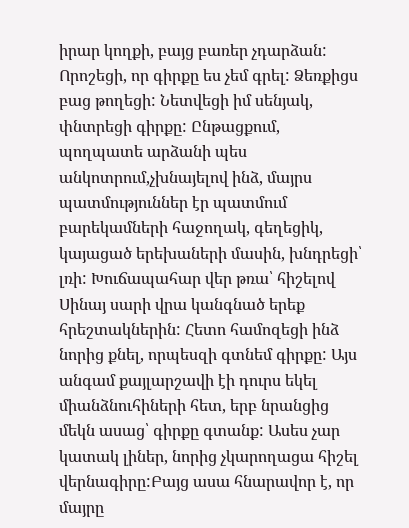իրար կողքի, բայց բառեր չդարձան: Որոշեցի, որ գիրքը ես չեմ գրել: Ձեռքիցս բաց թողեցի: Նետվեցի իմ սենյակ, փնտրեցի գիրքը: Ընթացքում, պողպատե արձանի պես անկոտրում,չխնայելով ինձ, մայրս պատմություններ էր պատմում բարեկամների հաջողակ, գեղեցիկ, կայացած երեխաների մասին, խնդրեցի՝ լռի: Խուճապահար վեր թռա՝ հիշելով Սինայ սարի վրա կանգնած երեք հրեշտակներին: Հետո համոզեցի ինձ նորից քնել, որպեսզի գտնեմ գիրքը: Այս անգամ քայլարշավի էի դուրս եկել միանձնուհիների հետ, երբ նրանցից մեկն ասաց՝ գիրքը գտանք: Ասես չար կատակ լիներ, նորից չկարողացա հիշել վերնագիրը:Բայց ասա հնարավոր է, որ մայրը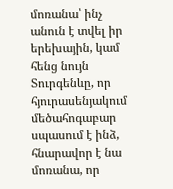մոռանա՝ ինչ անուն է տվել իր երեխային, կամ հենց նույն Տուրգենևը, որ հյուրասենյակում մեծահոգաբար սպասում է ինձ, հնարավոր է նա մոռանա, որ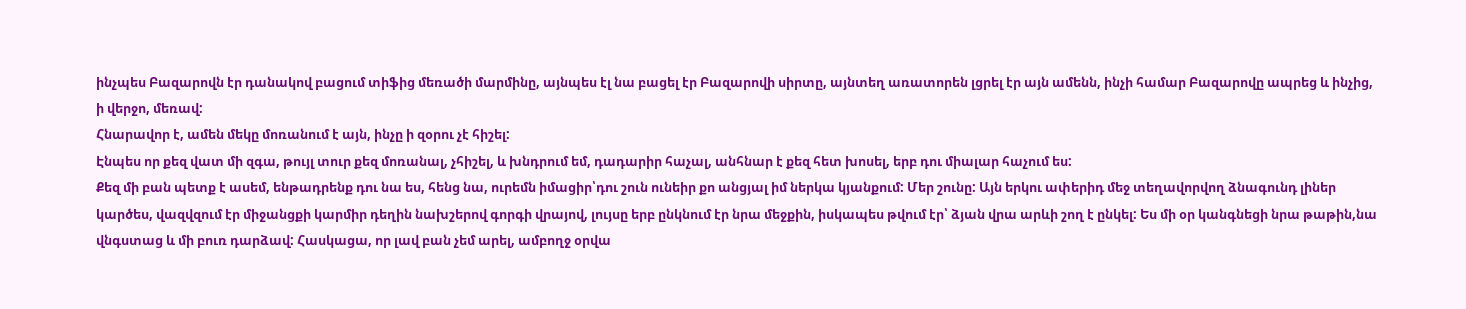ինչպես Բազարովն էր դանակով բացում տիֆից մեռածի մարմինը, այնպես էլ նա բացել էր Բազարովի սիրտը, այնտեղ առատորեն լցրել էր այն ամենն, ինչի համար Բազարովը ապրեց և ինչից, ի վերջո, մեռավ:
Հնարավոր է, ամեն մեկը մոռանում է այն, ինչը ի զօրու չէ հիշել:
Էնպես որ քեզ վատ մի զգա, թույլ տուր քեզ մոռանալ, չհիշել, և խնդրում եմ, դադարիր հաչալ, անհնար է քեզ հետ խոսել, երբ դու միալար հաչում ես:
Քեզ մի բան պետք է ասեմ, ենթադրենք դու նա ես, հենց նա, ուրեմն իմացիր՝դու շուն ունեիր քո անցյալ իմ ներկա կյանքում: Մեր շունը: Այն երկու ափերիդ մեջ տեղավորվող ձնագունդ լիներ կարծես, վազվզում էր միջանցքի կարմիր դեղին նախշերով գորգի վրայով, լույսը երբ ընկնում էր նրա մեջքին, իսկապես թվում էր՝ ձյան վրա արևի շող է ընկել: Ես մի օր կանգնեցի նրա թաթին,նա վնգստաց և մի բուռ դարձավ: Հասկացա, որ լավ բան չեմ արել, ամբողջ օրվա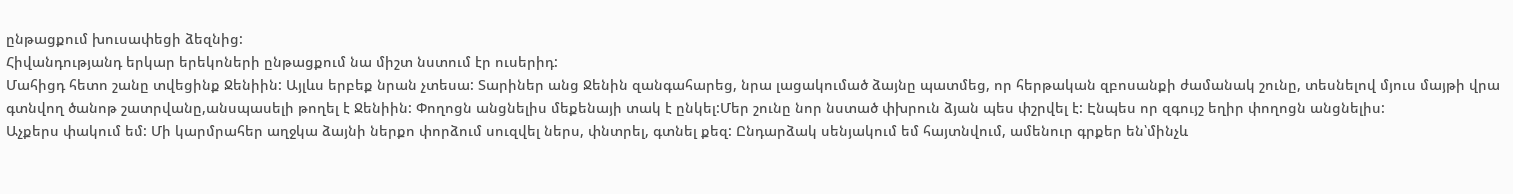ընթացքում խուսափեցի ձեզնից:
Հիվանդությանդ երկար երեկոների ընթացքում նա միշտ նստում էր ուսերիդ:
Մահիցդ հետո շանը տվեցինք Ջենիին: Այլևս երբեք նրան չտեսա: Տարիներ անց Ջենին զանգահարեց, նրա լացակումած ձայնը պատմեց, որ հերթական զբոսանքի ժամանակ շունը, տեսնելով մյուս մայթի վրա գտնվող ծանոթ շատրվանը,անսպասելի թողել է Ջենիին: Փողոցն անցնելիս մեքենայի տակ է ընկել:Մեր շունը նոր նստած փխրուն ձյան պես փշրվել է: Էնպես որ զգույշ եղիր փողոցն անցնելիս:
Աչքերս փակում եմ: Մի կարմրահեր աղջկա ձայնի ներքո փորձում սուզվել ներս, փնտրել, գտնել քեզ: Ընդարձակ սենյակում եմ հայտնվում, ամենուր գրքեր են՝մինչև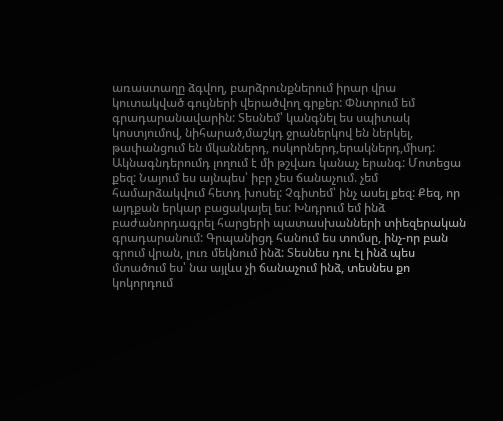առաստաղը ձգվող, բարձրունքներում իրար վրա կուտակված գույների վերածվող գրքեր: Փնտրում եմ գրադարանավարին: Տեսնեմ՝ կանգնել ես սպիտակ կոստյումով, նիհարած,մաշկդ ջրաներկով են ներկել, թափանցում են մկաններդ, ոսկորներդ,երակներդ,միսդ: Ակնագնդերումդ լողում է մի թշվառ կանաչ երանգ: Մոտեցա քեզ: Նայում ես այնպես՝ իբր չես ճանաչում. չեմ համարձակվում հետդ խոսել: Չգիտեմ՝ ինչ ասել քեզ: Քեզ, որ այդքան երկար բացակայել ես: Խնդրում եմ ինձ բաժանորդագրել հարցերի պատասխանների տիեզերական գրադարանում: Գրպանիցդ հանում ես տոմսը, ինչ-որ բան գրում վրան, լուռ մեկնում ինձ: Տեսնես դու էլ ինձ պես մտածում ես՝ նա այլևս չի ճանաչում ինձ, տեսնես քո կոկորդում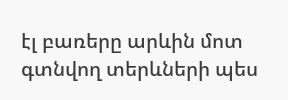էլ բառերը արևին մոտ գտնվող տերևների պես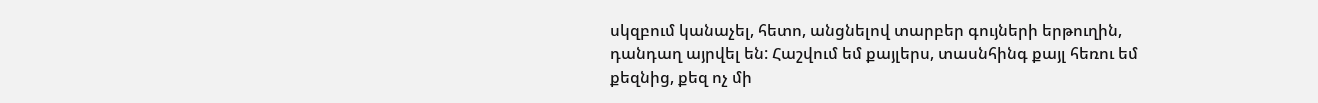սկզբում կանաչել, հետո, անցնելով տարբեր գույների երթուղին, դանդաղ այրվել են: Հաշվում եմ քայլերս, տասնհինգ քայլ հեռու եմ քեզնից, քեզ ոչ մի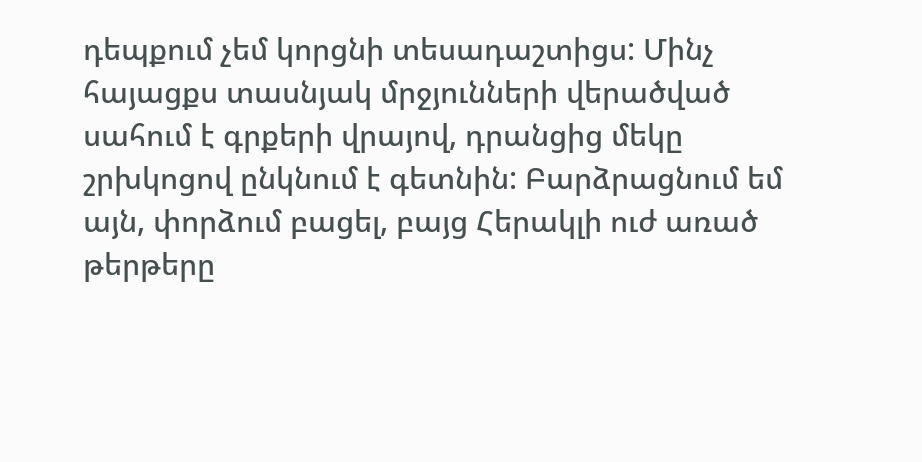դեպքում չեմ կորցնի տեսադաշտիցս: Մինչ հայացքս տասնյակ մրջյունների վերածված սահում է գրքերի վրայով, դրանցից մեկը շրխկոցով ընկնում է գետնին: Բարձրացնում եմ այն, փորձում բացել, բայց Հերակլի ուժ առած թերթերը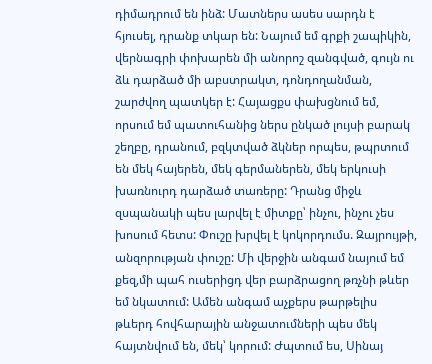դիմադրում են ինձ: Մատներս ասես սարդն է հյուսել, դրանք տկար են: Նայում եմ գրքի շապիկին, վերնագրի փոխարեն մի անորոշ զանգված, գույն ու ձև դարձած մի աբստրակտ, դոնդողանման, շարժվող պատկեր է: Հայացքս փախցնում եմ, որսում եմ պատուհանից ներս ընկած լույսի բարակ շեղբը, դրանում, բզկտված ձկներ որպես, թպրտում են մեկ հայերեն, մեկ գերմաներեն, մեկ երկուսի խառնուրդ դարձած տառերը: Դրանց միջև զսպանակի պես լարվել է միտքը՝ ինչու, ինչու չես խոսում հետս: Փուշը խրվել է կոկորդումս. Զայրույթի, անզորության փուշը: Մի վերջին անգամ նայում եմ քեզ,մի պահ ուսերիցդ վեր բարձրացող թռչնի թևեր եմ նկատում: Ամեն անգամ աչքերս թարթելիս թևերդ հովհարային անջատումների պես մեկ հայտնվում են, մեկ՝ կորում: Ժպտում ես, Սինայ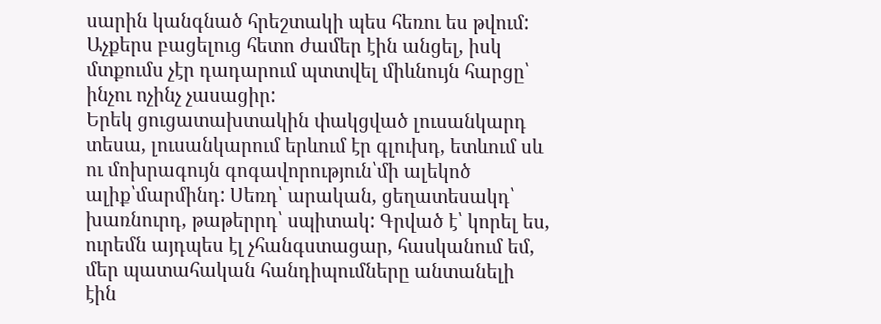սարին կանգնած հրեշտակի պես հեռու ես թվում:
Աչքերս բացելուց հետո ժամեր էին անցել, իսկ մտքումս չէր դադարում պտտվել միևնույն հարցը՝ ինչու ոչինչ չասացիր:
Երեկ ցուցատախտակին փակցված լուսանկարդ տեսա, լուսանկարում երևում էր գլուխդ, ետևում սև ու մոխրագույն գոգավորություն՝մի ալեկոծ ալիք՝մարմինդ: Սեռդ՝ արական, ցեղատեսակդ՝ խառնուրդ, թաթերրդ՝ սպիտակ: Գրված է՝ կորել ես, ուրեմն այդպես էլ չհանգստացար, հասկանում եմ, մեր պատահական հանդիպումները անտանելի էին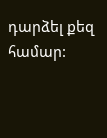դարձել քեզ համար: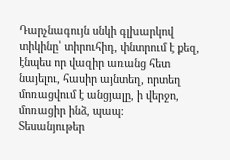Դարչնագույն սնկի գլխարկով տիկինը՝ տիրուհիդ, փնտրում է քեզ, էնպես որ վազիր առանց հետ նայելու, հասիր այնտեղ, որտեղ մոռացվում է անցյալը, ի վերջո, մոռացիր ինձ, պապ:
Տեսանյութեր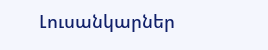Լուսանկարներ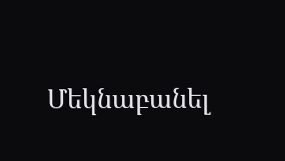Մեկնաբանել